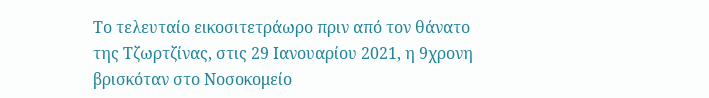Το τελευταίο εικοσιτετράωρο πριν από τον θάνατο της Τζωρτζίνας, στις 29 Ιανουαρίου 2021, η 9χρονη βρισκόταν στο Νοσοκομείο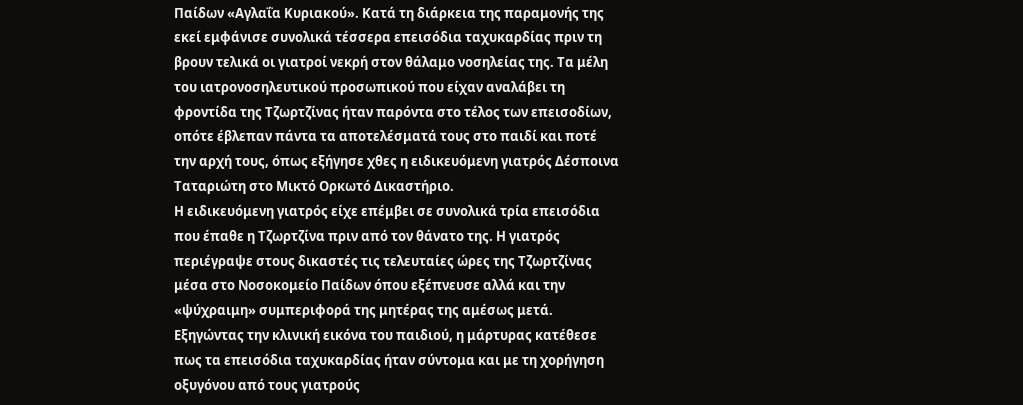Παίδων «Αγλαΐα Κυριακού». Κατά τη διάρκεια της παραμονής της εκεί εμφάνισε συνολικά τέσσερα επεισόδια ταχυκαρδίας πριν τη βρουν τελικά οι γιατροί νεκρή στον θάλαμο νοσηλείας της. Τα μέλη του ιατρονοσηλευτικού προσωπικού που είχαν αναλάβει τη φροντίδα της Τζωρτζίνας ήταν παρόντα στο τέλος των επεισοδίων, οπότε έβλεπαν πάντα τα αποτελέσματά τους στο παιδί και ποτέ την αρχή τους, όπως εξήγησε χθες η ειδικευόμενη γιατρός Δέσποινα Ταταριώτη στο Μικτό Ορκωτό Δικαστήριο.
Η ειδικευόμενη γιατρός είχε επέμβει σε συνολικά τρία επεισόδια που έπαθε η Τζωρτζίνα πριν από τον θάνατο της. Η γιατρός περιέγραψε στους δικαστές τις τελευταίες ώρες της Τζωρτζίνας μέσα στο Νοσοκομείο Παίδων όπου εξέπνευσε αλλά και την «ψύχραιμη» συμπεριφορά της μητέρας της αμέσως μετά. Εξηγώντας την κλινική εικόνα του παιδιού, η μάρτυρας κατέθεσε πως τα επεισόδια ταχυκαρδίας ήταν σύντομα και με τη χορήγηση οξυγόνου από τους γιατρούς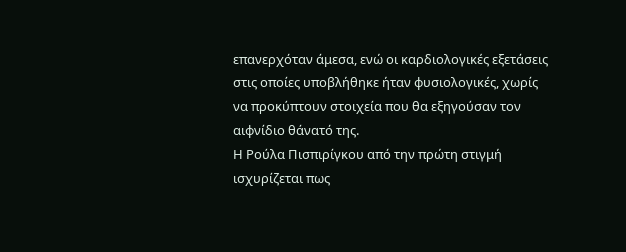επανερχόταν άμεσα, ενώ οι καρδιολογικές εξετάσεις στις οποίες υποβλήθηκε ήταν φυσιολογικές, χωρίς να προκύπτουν στοιχεία που θα εξηγούσαν τον αιφνίδιο θάνατό της.
Η Ρούλα Πισπιρίγκου από την πρώτη στιγμή ισχυρίζεται πως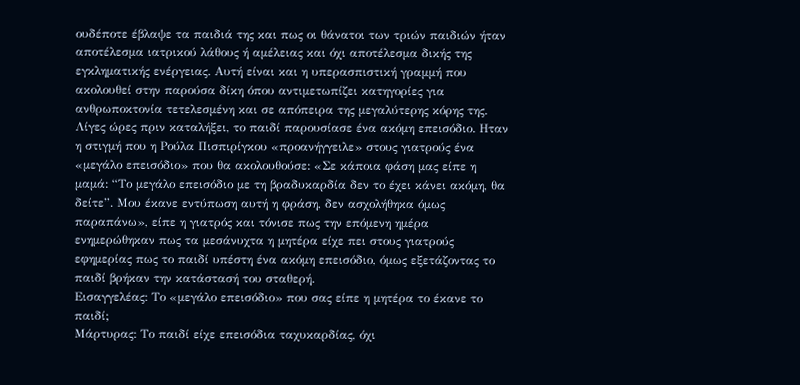ουδέποτε έβλαψε τα παιδιά της και πως οι θάνατοι των τριών παιδιών ήταν αποτέλεσμα ιατρικού λάθους ή αμέλειας και όχι αποτέλεσμα δικής της εγκληματικής ενέργειας. Αυτή είναι και η υπερασπιστική γραμμή που ακολουθεί στην παρούσα δίκη όπου αντιμετωπίζει κατηγορίες για ανθρωποκτονία τετελεσμένη και σε απόπειρα της μεγαλύτερης κόρης της.
Λίγες ώρες πριν καταλήξει, το παιδί παρουσίασε ένα ακόμη επεισόδιο. Ηταν η στιγμή που η Ρούλα Πισπιρίγκου «προανήγγειλε» στους γιατρούς ένα «μεγάλο επεισόδιο» που θα ακολουθούσε: «Σε κάποια φάση μας είπε η μαμά: “Το μεγάλο επεισόδιο με τη βραδυκαρδία δεν το έχει κάνει ακόμη, θα δείτε”. Μου έκανε εντύπωση αυτή η φράση, δεν ασχολήθηκα όμως παραπάνω», είπε η γιατρός και τόνισε πως την επόμενη ημέρα ενημερώθηκαν πως τα μεσάνυχτα η μητέρα είχε πει στους γιατρούς εφημερίας πως το παιδί υπέστη ένα ακόμη επεισόδιο, όμως εξετάζοντας το παιδί βρήκαν την κατάστασή του σταθερή.
Εισαγγελέας: Το «μεγάλο επεισόδιο» που σας είπε η μητέρα το έκανε το παιδί;
Μάρτυρας: Το παιδί είχε επεισόδια ταχυκαρδίας, όχι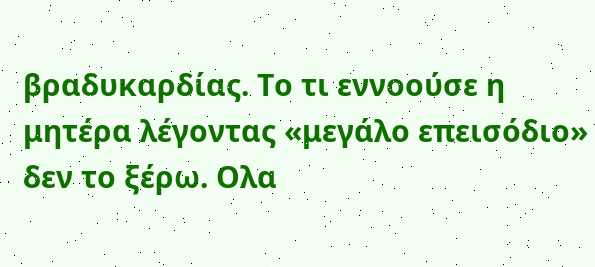βραδυκαρδίας. Το τι εννοούσε η μητέρα λέγοντας «μεγάλο επεισόδιο» δεν το ξέρω. Ολα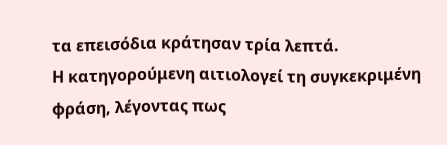τα επεισόδια κράτησαν τρία λεπτά.
Η κατηγορούμενη αιτιολογεί τη συγκεκριμένη φράση, λέγοντας πως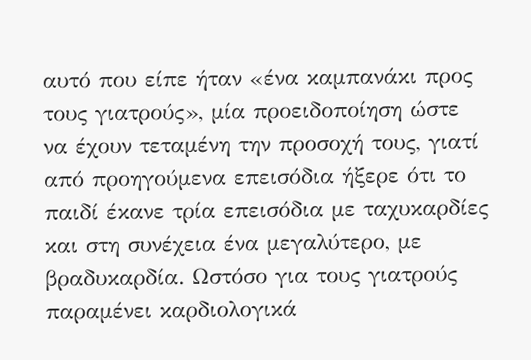αυτό που είπε ήταν «ένα καμπανάκι προς τους γιατρούς», μία προειδοποίηση ώστε να έχουν τεταμένη την προσοχή τους, γιατί από προηγούμενα επεισόδια ήξερε ότι το παιδί έκανε τρία επεισόδια με ταχυκαρδίες και στη συνέχεια ένα μεγαλύτερο, με βραδυκαρδία. Ωστόσο για τους γιατρούς παραμένει καρδιολογικά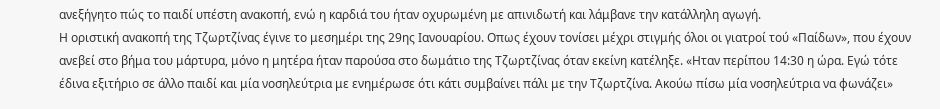ανεξήγητο πώς το παιδί υπέστη ανακοπή, ενώ η καρδιά του ήταν οχυρωμένη με απινιδωτή και λάμβανε την κατάλληλη αγωγή.
Η οριστική ανακοπή της Τζωρτζίνας έγινε το μεσημέρι της 29ης Ιανουαρίου. Οπως έχουν τονίσει μέχρι στιγμής όλοι οι γιατροί τού «Παίδων», που έχουν ανεβεί στο βήμα του μάρτυρα, μόνο η μητέρα ήταν παρούσα στο δωμάτιο της Τζωρτζίνας όταν εκείνη κατέληξε. «Ηταν περίπου 14:30 η ώρα. Εγώ τότε έδινα εξιτήριο σε άλλο παιδί και μία νοσηλεύτρια με ενημέρωσε ότι κάτι συμβαίνει πάλι με την Τζωρτζίνα. Ακούω πίσω μία νοσηλεύτρια να φωνάζει»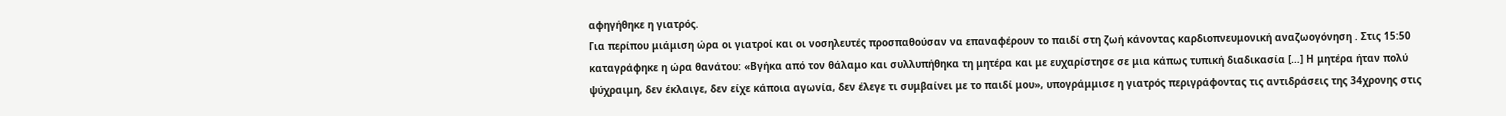αφηγήθηκε η γιατρός.
Για περίπου μιάμιση ώρα οι γιατροί και οι νοσηλευτές προσπαθούσαν να επαναφέρουν το παιδί στη ζωή κάνοντας καρδιοπνευμονική αναζωογόνηση . Στις 15:50 καταγράφηκε η ώρα θανάτου: «Βγήκα από τον θάλαμο και συλλυπήθηκα τη μητέρα και με ευχαρίστησε σε μια κάπως τυπική διαδικασία […] Η μητέρα ήταν πολύ ψύχραιμη, δεν έκλαιγε, δεν είχε κάποια αγωνία, δεν έλεγε τι συμβαίνει με το παιδί μου», υπογράμμισε η γιατρός περιγράφοντας τις αντιδράσεις της 34χρονης στις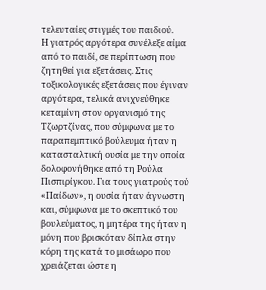τελευταίες στιγμές του παιδιού.
Η γιατρός αργότερα συνέλεξε αίμα από το παιδί, σε περίπτωση που ζητηθεί για εξετάσεις. Στις τοξικολογικές εξετάσεις που έγιναν αργότερα, τελικά ανιχνεύθηκε κεταμίνη στον οργανισμό της Τζωρτζίνας, που σύμφωνα με το παραπεμπτικό βούλευμα ήταν η κατασταλτική ουσία με την οποία δολοφονήθηκε από τη Ρούλα Πισπιρίγκου. Για τους γιατρούς τού «Παίδων», η ουσία ήταν άγνωστη και, σύμφωνα με το σκεπτικό του βουλεύματος, η μητέρα της ήταν η μόνη που βρισκόταν δίπλα στην κόρη της κατά το μισάωρο που χρειάζεται ώστε η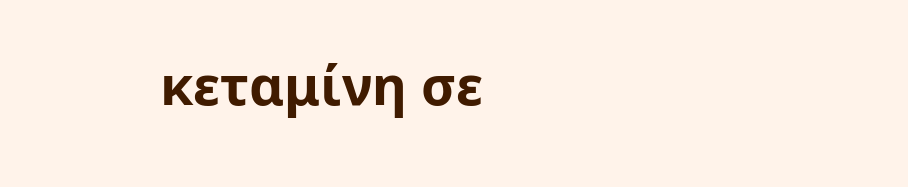κεταμίνη σε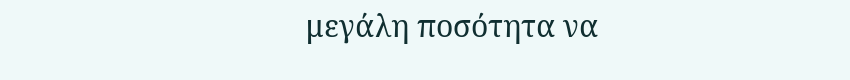μεγάλη ποσότητα να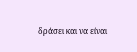δράσει και να είναι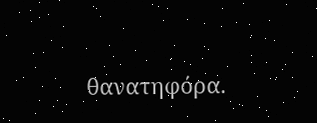θανατηφόρα.